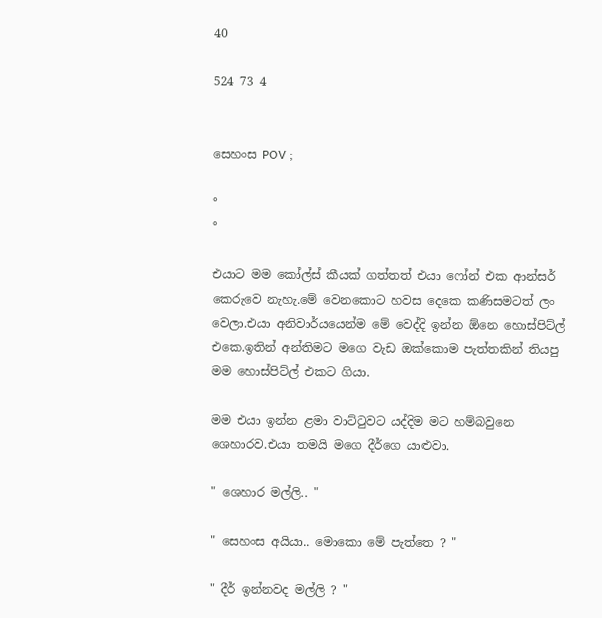40

524 73 4


සෙහංස POV ;

°
°

එයාට මම කෝල්ස් කීයක් ගත්තත් එයා ෆෝන් එක ආන්සර් කෙරුවෙ නැහැ.මේ වෙනකොට හවස දෙකෙ කණිසමටත් ලං වෙලා.එයා අනිවාර්යයෙන්ම මේ වෙද්දි ඉන්න ඕනෙ හොස්පිට්ල් එකෙ.ඉතින් අන්තිමට මගෙ වැඩ ඔක්කොම පැත්තකින් තියපු මම හොස්පිට්ල් එකට ගියා.

මම එයා ඉන්න ළමා වාට්ටුවට යද්දිම මට හම්බවුනෙ ශෙහාරව.එයා තමයි මගෙ දීර්ගෙ යාළුවා.

" ශෙහාර මල්ලි.. "

" සෙහංස අයියා.. මොකො මේ පැත්තෙ ? "

" දීර් ඉන්නවද මල්ලි ? "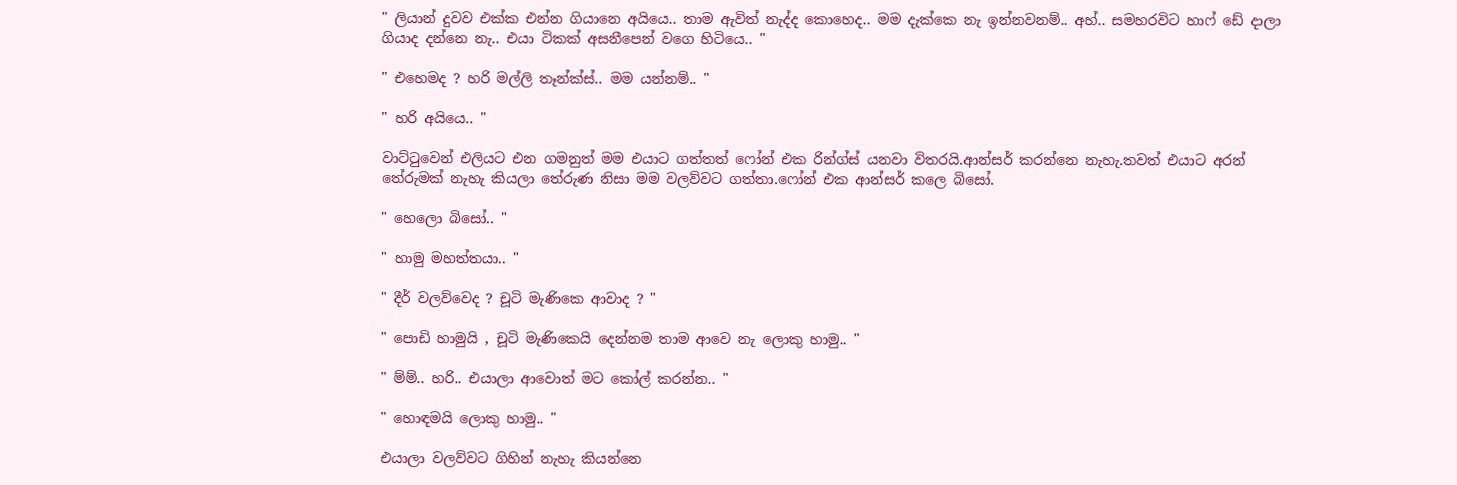" ලියාන් දුවව එක්ක එන්න ගියානෙ අයියෙ.. තාම ඇවිත් නැද්ද කොහෙද.. මම දැක්කෙ නැ ඉන්නවනම්.. අහ්.. සමහරවිට හාෆ් ඩේ දාලා ගියාද දන්නෙ නැ.. එයා ටිකක් අසනීපෙන් වගෙ හිටියෙ.. "

" එහෙමද ? හරි මල්ලි තෑන්ක්ස්.. මම යන්නම්.. "

" හරි අයියෙ.. "

වාට්ටුවෙන් එලියට එන ගමනුත් මම එයාට ගත්තත් ෆෝන් එක රින්ග්ස් යනවා විතරයි.ආන්සර් කරන්නෙ නැහැ.තවත් එයාට අරන් තේරුමක් නැහැ කියලා තේරුණ නිසා මම වලව්වට ගත්තා.ෆෝන් එක ආන්සර් කලෙ බිසෝ.

" හෙලො බිසෝ.. "

" හාමු මහත්තයා.. "

" දීර් වලව්වෙද ? චූටි මැණිකෙ ආවාද ? "

" පොඩි හාමුයි , චූටි මැණිකෙයි දෙන්නම තාම ආවෙ නැ ලොකු හාමු.. "

" ම්ම්.. හරි.. එයාලා ආවොත් මට කෝල් කරන්න.. "

" හොඳමයි ලොකු හාමු.. "

එයාලා වලව්වට ගිහින් නැහැ කියන්නෙ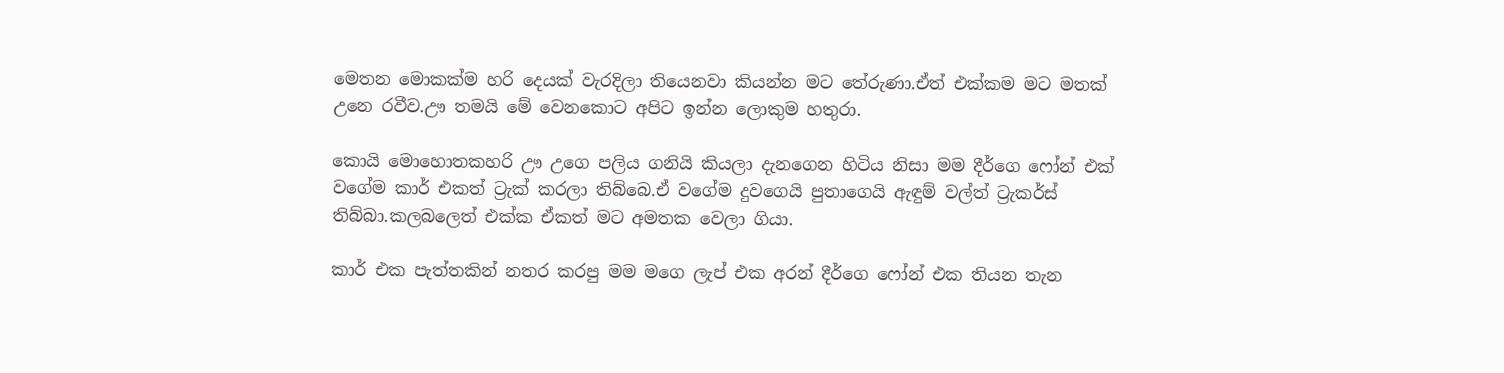මෙතන මොකක්ම හරි දෙයක් වැරදිලා තියෙනවා කියන්න මට තේරුණා.ඒත් එක්කම මට මතක් උනෙ රවීව.ඌ තමයි මේ වෙනකොට අපිට ඉන්න ලොකුම හතුරා.

කොයි මොහොතකහරි ඌ උගෙ පලිය ගනියි කියලා දැනගෙන හිටිය නිසා මම දීර්ගෙ ෆෝන් එක් වගේම කාර් එකත් ට්‍රැක් කරලා තිබ්බෙ.ඒ වගේම දුවගෙයි පුතාගෙයි ඇඳුම් වල්ත් ට්‍රැකර්ස් තිබ්බා.කලබලෙත් එක්ක ඒකත් මට අමතක වෙලා ගියා.

කාර් එක පැත්තකින් නතර කරපු මම මගෙ ලැප් එක අරන් දීර්ගෙ ෆෝන් එක තියන තැන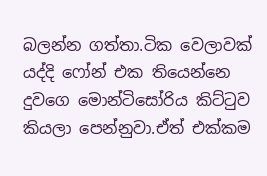බලන්න ගත්තා.ටික වෙලාවක් යද්දි ෆෝන් එක තියෙන්නෙ දුවගෙ මොන්ටිසෝරිය කිට්ටුව කියලා පෙන්නුවා.ඒත් එක්කම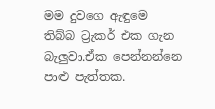මම දුවගෙ ඇඳුමෙ තිබ්බ ට්‍රැකර් එක ගැන බැලුවා.ඒක පෙන්නන්නෙ පාළු පැත්තක.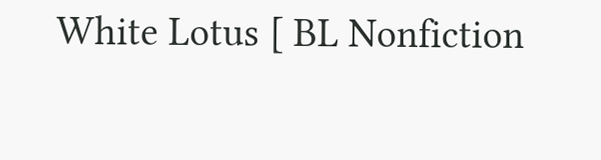White Lotus [ BL Nonfiction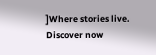]Where stories live. Discover now